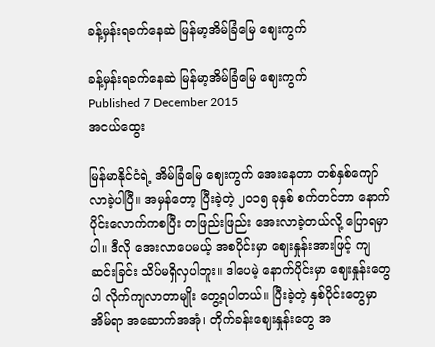ခန့်မှန်းရခက်နေဆဲ မြန်မာ့အိမ်ခြံမြေ ဈေးကွက်

ခန့်မှန်းရခက်နေဆဲ မြန်မာ့အိမ်ခြံမြေ ဈေးကွက်
Published 7 December 2015
အငယ်ထွေး

မြန်မာနိုင်ငံရဲ့ အိမ်ခြံမြေ ဈေးကွက် အေးနေတာ တစ်နှစ်ကျော် လာခဲ့ပါပြီ။ အမှန်တော့ ပြီးခဲ့တဲ့ ၂၀၁၅ ခုနှစ် စက်တင်ဘာ နောက်ပိုင်းလောက်ကစပြီး တဖြည်းဖြည်း အေးလာခဲ့တယ်လို့ ပြောရမှာပါ။ ဒီလို အေးလာပေမယ့် အစပိုင်းမှာ ဈေးနှုန်းအားဖြင့် ကျဆင်းခြင်း သိပ်မရှိလှပါဘူး။ ဒါပေမဲ့ နောက်ပိုင်းမှာ ဈေးနှုန်းတွေပါ လိုက်ကျလာတာမျိုး တွေ့ရပါတယ်။ ပြီးခဲ့တဲ့ နှစ်ပိုင်းတွေမှာ အိမ်ရာ အဆောက်အအုံ၊ တိုက်ခန်းဈေးနှုန်းတွေ အ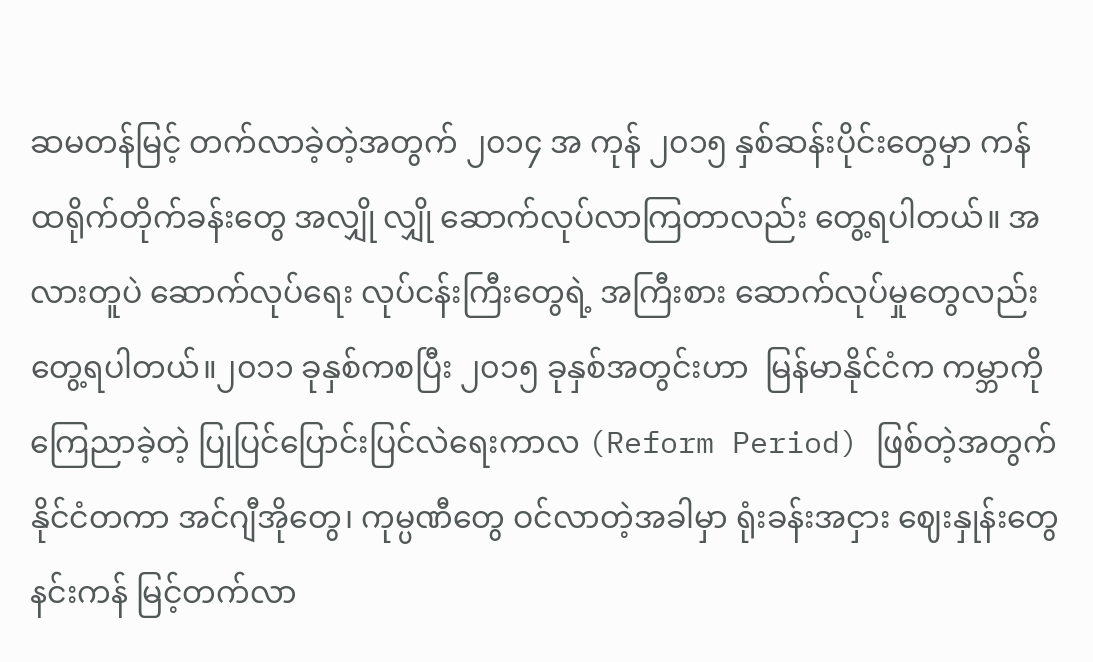ဆမတန်မြင့် တက်လာခဲ့တဲ့အတွက် ၂၀၁၄ အ ကုန် ၂၀၁၅ နှစ်ဆန်းပိုင်းတွေမှာ ကန်ထရိုက်တိုက်ခန်းတွေ အလျှို လျှို ဆောက်လုပ်လာကြတာလည်း တွေ့ရပါတယ်။ အလားတူပဲ ဆောက်လုပ်ရေး လုပ်ငန်းကြီးတွေရဲ့ အကြီးစား ဆောက်လုပ်မှုတွေလည်း တွေ့ရပါတယ်။၂၀၁၁ ခုနှစ်ကစပြီး ၂၀၁၅ ခုနှစ်အတွင်းဟာ  မြန်မာနိုင်ငံက ကမ္ဘာကို ကြေညာခဲ့တဲ့ ပြုပြင်ပြောင်းပြင်လဲရေးကာလ (Reform Period) ဖြစ်တဲ့အတွက် နိုင်ငံတကာ အင်ဂျီအိုတွေ၊ ကုမ္ပဏီတွေ ဝင်လာတဲ့အခါမှာ ရုံးခန်းအငှား ဈေးနှုန်းတွေ နင်းကန် မြင့်တက်လာ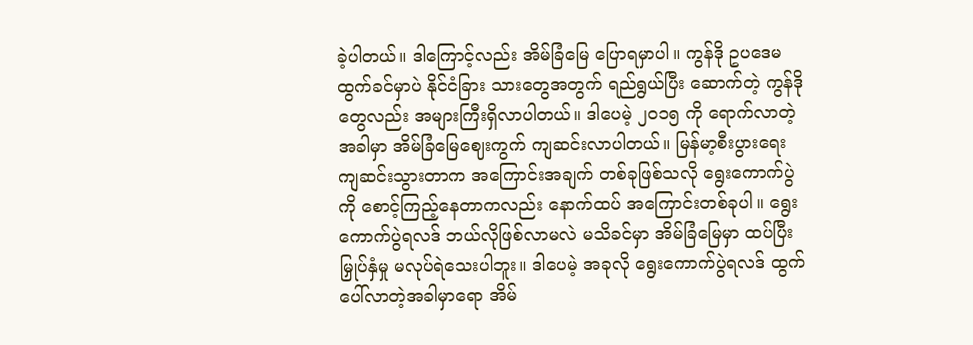ခဲ့ပါတယ်။ ဒါကြောင့်လည်း အိမ်ခြံမြေ ပြောရမှာပါ။ ကွန်ဒို ဥပဒေမထွက်ခင်မှာပဲ နိုင်ငံခြား သားတွေအတွက် ရည်ရွယ်ပြီး ဆောက်တဲ့ ကွန်ဒိုတွေလည်း အများကြီးရှိလာပါတယ်။ ဒါပေမဲ့ ၂၀၁၅ ကို ရောက်လာတဲ့အခါမှာ အိမ်ခြံမြေဈေးကွက် ကျဆင်းလာပါတယ်။ မြန်မာ့စီးပွားရေး ကျဆင်းသွားတာက အကြောင်းအချက် တစ်ခုဖြစ်သလို ရွေးကောက်ပွဲကို စောင့်ကြည့်နေတာကလည်း နောက်ထပ် အကြောင်းတစ်ခုပါ။ ရွေးကောက်ပွဲရလဒ် ဘယ်လိုဖြစ်လာမလဲ မသိခင်မှာ အိမ်ခြံမြေမှာ ထပ်ပြီး မြှုပ်နှံမှု မလုပ်ရဲသေးပါဘူး။ ဒါပေမဲ့ အခုလို ရွေးကောက်ပွဲရလဒ် ထွက်ပေါ်လာတဲ့အခါမှာရော အိမ်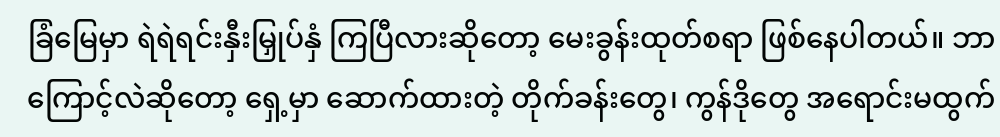ခြံမြေမှာ ရဲရဲရင်းနှီးမြှုပ်နှံ ကြပြီလားဆိုတော့ မေးခွန်းထုတ်စရာ ဖြစ်နေပါတယ်။ ဘာကြောင့်လဲဆိုတော့ ရှေ့မှာ ဆောက်ထားတဲ့ တိုက်ခန်းတွေ၊ ကွန်ဒိုတွေ အရောင်းမထွက်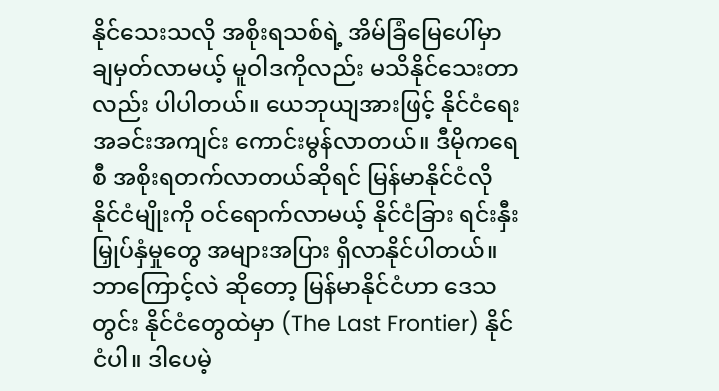နိုင်သေးသလို အစိုးရသစ်ရဲ့ အိမ်ခြံမြေပေါ်မှာ ချမှတ်လာမယ့် မူဝါဒကိုလည်း မသိနိုင်သေးတာလည်း ပါပါတယ်။ ယေဘုယျအားဖြင့် နိုင်ငံရေး အခင်းအကျင်း ကောင်းမွန်လာတယ်။ ဒီမိုကရေစီ အစိုးရတက်လာတယ်ဆိုရင် မြန်မာနိုင်ငံလို နိုင်ငံမျိုးကို ဝင်ရောက်လာမယ့် နိုင်ငံခြား ရင်းနှီးမြှုပ်နှံမှုတွေ အများအပြား ရှိလာနိုင်ပါတယ်။ ဘာကြောင့်လဲ ဆိုတော့ မြန်မာနိုင်ငံဟာ ဒေသတွင်း နိုင်ငံတွေထဲမှာ (The Last Frontier) နိုင်ငံပါ။ ဒါပေမဲ့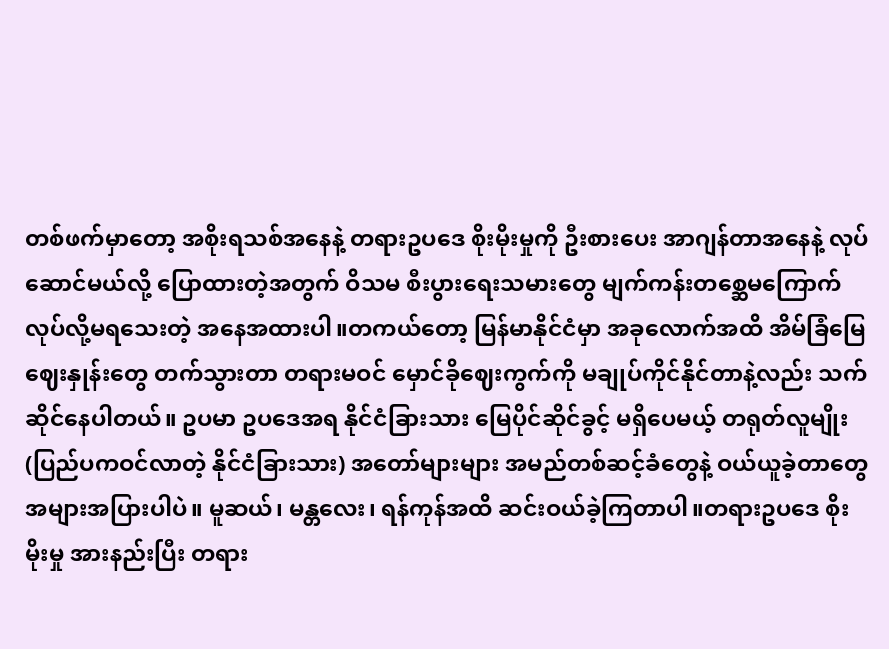တစ်ဖက်မှာတော့ အစိုးရသစ်အနေနဲ့ တရားဥပဒေ စိုးမိုးမှုကို ဦးစားပေး အာဂျန်တာအနေနဲ့ လုပ်ဆောင်မယ်လို့ ပြောထားတဲ့အတွက် ဝိသမ စီးပွားရေးသမားတွေ မျက်ကန်းတစ္ဆေမကြောက် လုပ်လို့မရသေးတဲ့ အနေအထားပါ။တကယ်တော့ မြန်မာနိုင်ငံမှာ အခုလောက်အထိ အိမ်ခြံမြေ ဈေးနှုန်းတွေ တက်သွားတာ တရားမဝင် မှောင်ခိုဈေးကွက်ကို မချုပ်ကိုင်နိုင်တာနဲ့လည်း သက်ဆိုင်နေပါတယ်။ ဥပမာ ဥပဒေအရ နိုင်ငံခြားသား မြေပိုင်ဆိုင်ခွင့် မရှိပေမယ့် တရုတ်လူမျိုး (ပြည်ပကဝင်လာတဲ့ နိုင်ငံခြားသား) အတော်များများ အမည်တစ်ဆင့်ခံတွေနဲ့ ဝယ်ယူခဲ့တာတွေ အများအပြားပါပဲ။ မူဆယ်၊ မန္တလေး၊ ရန်ကုန်အထိ ဆင်းဝယ်ခဲ့ကြတာပါ။တရားဥပဒေ စိုးမိုးမှု အားနည်းပြီး တရား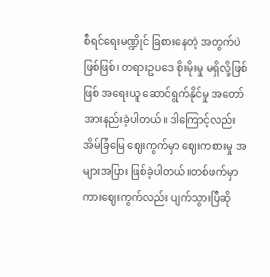စီရင်ရေးမဏ္ဍိုင် ခြစားနေတဲ့ အတွက်ပဲဖြစ်ဖြစ်၊ တရားဥပဒေ စိုးမိုးမှု မရှိလို့ဖြစ်ဖြစ် အရေးယူ ဆောင်ရွက်နိုင်မှု အတော် အားနည်းခဲ့ပါတယ်။ ဒါကြောင့်လည်း အိမ်ခြံမြေ ဈေးကွက်မှာ ဈေးကစားမှု အများအပြား ဖြစ်ခဲ့ပါတယ်။တစ်ဖက်မှာ ကားဈေးကွက်လည်း ပျက်သွားပြီဆို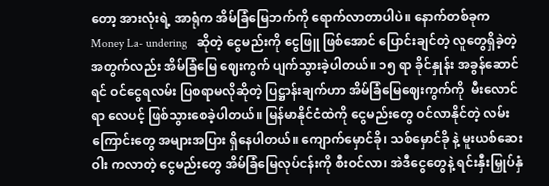တော့ အားလုံးရဲ့ အာရုံက အိမ်ခြံမြေဘက်ကို ရောက်လာတာပါပဲ။ နောက်တစ်ခုက Money La- undering   ဆိုတဲ့ ငွေမည်းကို ငွေဖြူ ဖြစ်အောင် ပြောင်းချင်တဲ့ လူတွေရှိခဲ့တဲ့ အတွက်လည်း အိမ်ခြံမြေ ဈေးကွက် ပျက်သွားခဲ့ပါတယ်။ ၁၅ ရာ ခိုင်နှုန်း အခွန်ဆောင်ရင် ဝင်ငွေရလမ်း ပြစရာမလိုဆိုတဲ့ ပြဋ္ဌာန်းချက်ဟာ အိမ်ခြံမြေဈေးကွက်ကို  မီးလောင်ရာ လေပင့် ဖြစ်သွားစေခဲ့ပါတယ်။ မြန်မာနိုင်ငံထဲကို ငွေမည်းတွေ ဝင်လာနိုင်တဲ့ လမ်းကြောင်းတွေ အများအပြား ရှိနေပါတယ်။ ကျောက်မှောင်ခို၊ သစ်မှောင်ခို နဲ့ မူးယစ်ဆေးဝါး ကလာတဲ့ ငွေမည်းတွေ အိမ်ခြံမြေလုပ်ငန်းကို စီးဝင်လာ၊ အဲဒီငွေတွေနဲ့ ရင်းနှီးမြှုပ်နှံ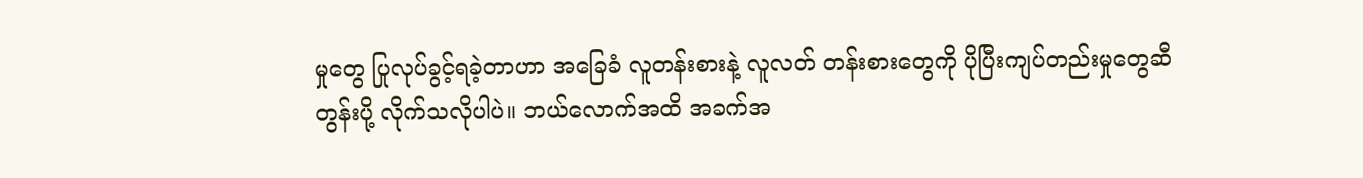မှုတွေ ပြုလုပ်ခွင့်ရခဲ့တာဟာ အခြေခံ လူတန်းစားနဲ့ လူလတ် တန်းစားတွေကို ပိုပြီးကျပ်တည်းမှုတွေဆီ တွန်းပို့ လိုက်သလိုပါပဲ။ ဘယ်လောက်အထိ အခက်အ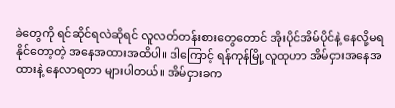ခဲတွေကို ရင်ဆိုင်ရလဲဆိုရင် လူလတ်တန်းစားတွေတောင် အိုးပိုင်အိမ်ပိုင်နဲ့ နေလို့မရနိုင်တော့တဲ့ အနေအထားအထိပါ။ ဒါကြောင့် ရန်ကုန်မြို့လူထုဟာ အိမ်ငှားအနေအထားနဲ့ နေလာရတာ များပါတယ်။ အိမ်ငှားခက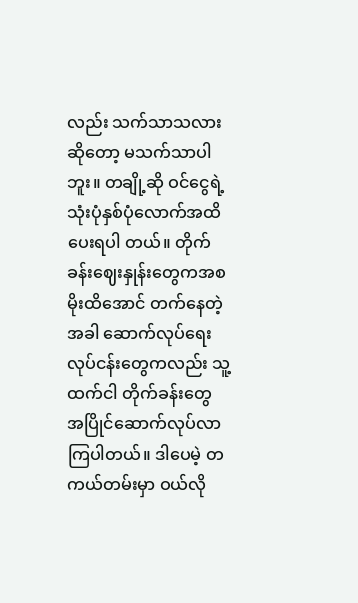လည်း သက်သာသလားဆိုတော့ မသက်သာပါဘူး။ တချို့ဆို ဝင်ငွေရဲ့ သုံးပုံနှစ်ပုံလောက်အထိ ပေးရပါ တယ်။ တိုက်ခန်းဈေးနှုန်းတွေကအစ မိုးထိအောင် တက်နေတဲ့အခါ ဆောက်လုပ်ရေး လုပ်ငန်းတွေကလည်း သူ့ထက်ငါ တိုက်ခန်းတွေ အပြိုင်ဆောက်လုပ်လာကြပါတယ်။ ဒါပေမဲ့ တကယ်တမ်းမှာ ဝယ်လို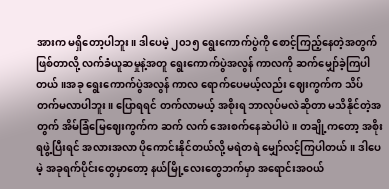အားက မရှိတော့ပါဘူး။ ဒါပေမဲ့ ၂၀၁၅ ရွေးကောက်ပွဲကို စောင့်ကြည့်နေတဲ့အတွက် ဖြစ်တာလို့ လက်ခံယူဆမှုနဲ့အတူ ရွေးကောက်ပွဲအလွန် ကာလကို ဆက်မျှော်ခဲ့ကြပါတယ်။အခု ရွေးကောက်ပွဲအလွန် ကာလ ရောက်ပေမယ့်လည်း ဈေးကွက်က သိပ်တက်မလာပါဘူး။ ပြောရရင် တက်လာမယ့် အစိုးရ ဘာလုပ်မလဲဆိုတာ မသိနိုင်တဲ့အတွက် အိမ်ခြံမြေဈေးကွက်က ဆက် လက် အေးစက်နေဆဲပါပဲ။ တချို့ကတော့ အစိုးရဖွဲ့ပြီးရင် အလားအလာ ပိုကောင်းနိုင်တယ်လို့ မရဲတရဲ မျှော်လင့်ကြပါတယ်။ ဒါပေမဲ့ အခုရက်ပိုင်းတွေမှာတော့ နယ်မြို့လေးတွေဘက်မှာ အရောင်းအဝယ်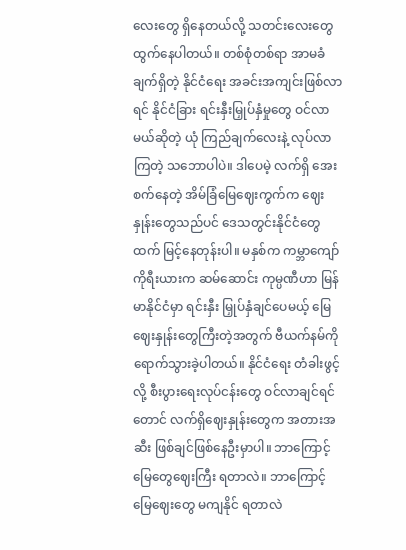လေးတွေ ရှိနေတယ်လို့ သတင်းလေးတွေ ထွက်နေပါတယ်။ တစ်စုံတစ်ရာ အာမခံချက်ရှိတဲ့ နိုင်ငံရေး အခင်းအကျင်းဖြစ်လာရင် နိုင်ငံခြား ရင်းနှီးမြှုပ်နှံမှုတွေ ဝင်လာမယ်ဆိုတဲ့ ယုံ ကြည်ချက်လေးနဲ့ လုပ်လာကြတဲ့ သဘောပါပဲ။ ဒါပေမဲ့ လက်ရှိ အေးစက်နေတဲ့ အိမ်ခြံမြေဈေးကွက်က ဈေးနှုန်းတွေသည်ပင် ဒေသတွင်းနိုင်ငံတွေထက် မြင့်နေတုန်းပါ။ မနှစ်က ကမ္ဘာကျော် ကိုရီးယားက ဆမ်ဆောင်း ကုမ္ပဏီဟာ မြန်မာနိုင်ငံမှာ ရင်းနှီး မြှုပ်နှံချင်ပေမယ့် မြေဈေးနှုန်းတွေကြီးတဲ့အတွက် ဗီယက်နမ်ကို ရောက်သွားခဲ့ပါတယ်။ နိုင်ငံရေး တံခါးဖွင့်လို့ စီးပွားရေးလုပ်ငန်းတွေ ဝင်လာချင်ရင်တောင် လက်ရှိဈေးနှုန်းတွေက အတားအဆီး ဖြစ်ချင်ဖြစ်နေဦးမှာပါ။ ဘာကြောင့် မြေတွေဈေးကြီး ရတာလဲ။ ဘာကြောင့် မြေဈေးတွေ မကျနိုင် ရတာလဲ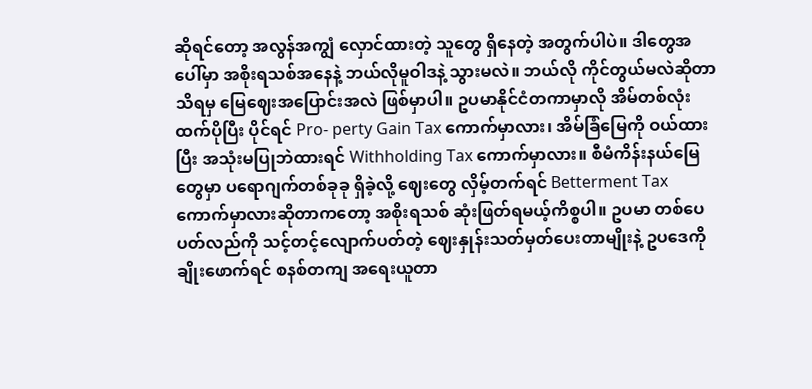ဆိုရင်တော့ အလွန်အကျွံ လှောင်ထားတဲ့ သူတွေ ရှိနေတဲ့ အတွက်ပါပဲ။ ဒါတွေအပေါ်မှာ အစိုးရသစ်အနေနဲ့ ဘယ်လိုမူဝါဒနဲ့ သွားမလဲ။ ဘယ်လို ကိုင်တွယ်မလဲဆိုတာသိရမှ မြေဈေးအပြောင်းအလဲ ဖြစ်မှာပါ။ ဥပမာနိုင်ငံတကာမှာလို အိမ်တစ်လုံးထက်ပိုပြီး ပိုင်ရင် Pro- perty Gain Tax ကောက်မှာလား၊ အိမ်ခြံမြေကို ဝယ်ထားပြီး အသုံးမပြုဘဲထားရင် Withholding Tax ကောက်မှာလား။ စီမံကိန်းနယ်မြေတွေမှာ ပရောဂျက်တစ်ခုခု ရှိခဲ့လို့ ဈေးတွေ လှိမ့်တက်ရင် Betterment Tax ကောက်မှာလားဆိုတာကတော့ အစိုးရသစ် ဆုံးဖြတ်ရမယ့်ကိစ္စပါ။ ဥပမာ တစ်ပေပတ်လည်ကို သင့်တင့်လျောက်ပတ်တဲ့ ဈေးနှုန်းသတ်မှတ်ပေးတာမျိုးနဲ့ ဥပဒေကို ချိုးဖောက်ရင် စနစ်တကျ အရေးယူတာ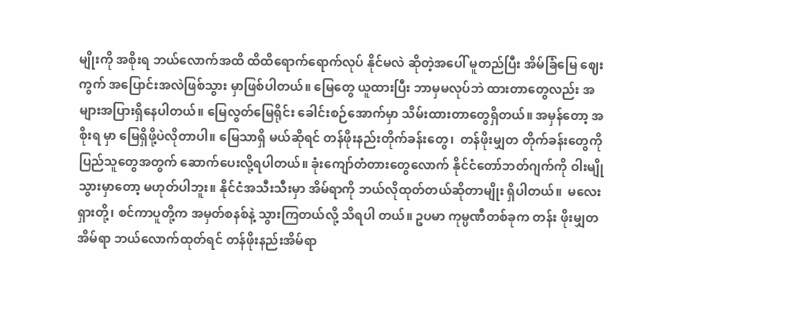မျိုးကို အစိုးရ ဘယ်လောက်အထိ ထိထိရောက်ရောက်လုပ် နိုင်မလဲ ဆိုတဲ့အပေါ် မူတည်ပြီး အိမ်ခြံမြေ ဈေးကွက် အပြောင်းအလဲဖြစ်သွား မှာဖြစ်ပါတယ်။ မြေတွေ ယူထားပြီး ဘာမှမလုပ်ဘဲ ထားတာတွေလည်း အများအပြားရှိနေပါတယ်။ မြေလွတ်မြေရိုင်း ခေါင်းစဉ်အောက်မှာ သိမ်းထားတာတွေရှိတယ်။ အမှန်တော့ အစိုးရ မှာ မြေရှိဖို့ပဲလိုတာပါ။ မြေသာရှိ မယ်ဆိုရင် တန်ဖိုးနည်းတိုက်ခန်းတွေ၊  တန်ဖိုးမျှတ တိုက်ခန်းတွေကို ပြည်သူတွေအတွက် ဆောက်ပေးလို့ရပါတယ်။ ခုံးကျော်တံတားတွေလောက် နိုင်ငံတော်ဘတ်ဂျက်ကို ဝါးမျိုသွားမှာတော့ မဟုတ်ပါဘူး။ နိုင်ငံအသီးသီးမှာ အိမ်ရာကို ဘယ်လိုထုတ်တယ်ဆိုတာမျိုး ရှိပါတယ်။  မလေးရှားတို့၊ စင်ကာပူတို့က အမှတ်စနစ်နဲ့ သွားကြတယ်လို့ သိရပါ တယ်။ ဥပမာ ကုမ္ပဏီတစ်ခုက တန်း ဖိုးမျှတအိမ်ရာ ဘယ်လောက်ထုတ်ရင် တန်ဖိုးနည်းအိမ်ရာ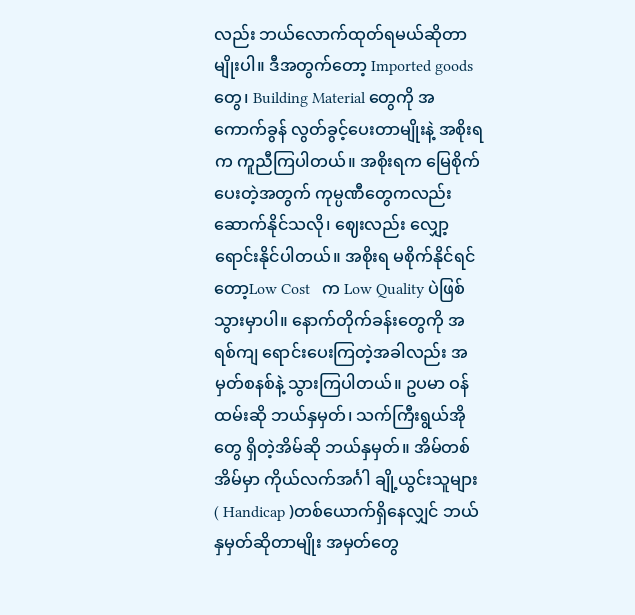လည်း ဘယ်လောက်ထုတ်ရမယ်ဆိုတာမျိုးပါ။ ဒီအတွက်တော့ Imported goods တွေ၊ Building Material တွေကို အကောက်ခွန် လွတ်ခွင့်ပေးတာမျိုးနဲ့ အစိုးရက ကူညီကြပါတယ်။ အစိုးရက မြေစိုက်ပေးတဲ့အတွက် ကုမ္ပဏီတွေကလည်း ဆောက်နိုင်သလို၊ ဈေးလည်း လျှော့ရောင်းနိုင်ပါတယ်။ အစိုးရ မစိုက်နိုင်ရင်တော့Low Cost   က Low Quality ပဲဖြစ်သွားမှာပါ။ နောက်တိုက်ခန်းတွေကို အရစ်ကျ ရောင်းပေးကြတဲ့အခါလည်း အမှတ်စနစ်နဲ့ သွားကြပါတယ်။ ဥပမာ ဝန်ထမ်းဆို ဘယ်နှမှတ်၊ သက်ကြီးရွယ်အိုတွေ ရှိတဲ့အိမ်ဆို ဘယ်နှမှတ်။ အိမ်တစ်အိမ်မှာ ကိုယ်လက်အင်္ဂါ ချို့ယွင်းသူများ ( Handicap )တစ်ယောက်ရှိနေလျှင် ဘယ်နှမှတ်ဆိုတာမျိုး အမှတ်တွေ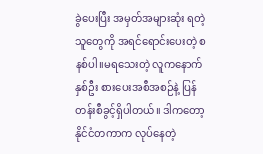ခွဲပေးပြီး အမှတ်အများဆုံး ရတဲ့သူတွေကို အရင်ရောင်းပေးတဲ့ စနစ်ပါ။မရသေးတဲ့ လူကနောက်နှစ်ဦး စားပေးအစီအစဉ်နဲ့ ပြန်တန်းစီခွင့်ရှိပါတယ်။ ဒါကတော့ နိုင်ငံတကာက လုပ်နေတဲ့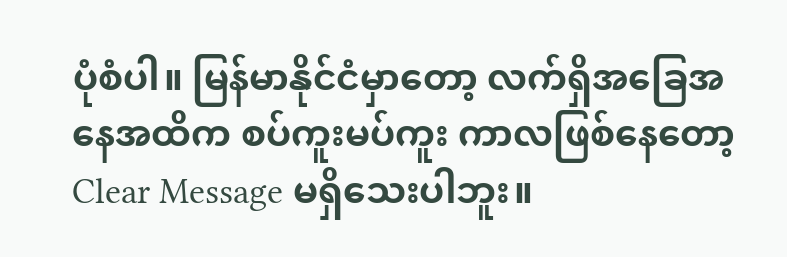ပုံစံပါ။ မြန်မာနိုင်ငံမှာတော့ လက်ရှိအခြေအနေအထိက စပ်ကူးမပ်ကူး ကာလဖြစ်နေတော့ Clear Message မရှိသေးပါဘူး။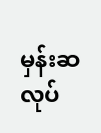မှန်းဆ လုပ်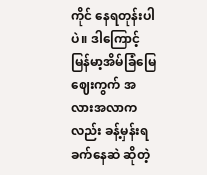ကိုင် နေရတုန်းပါပဲ။ ဒါကြောင့် မြန်မာ့အိမ်ခြံမြေ ဈေးကွက် အလားအလာကလည်း ခန့်မှန်းရ ခက်နေဆဲ ဆိုတဲ့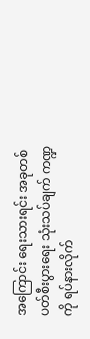အကြောင်း ရေးသားရင်း အခုတစ်ပတ်စီးပွားရေး သုံးသပ်ချက် ကဏ္ဍကို ရပ်နားလိုက်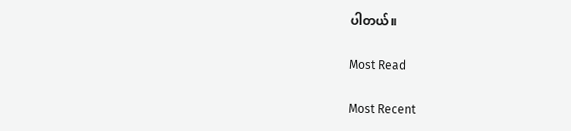ပါတယ်။

Most Read

Most Recent